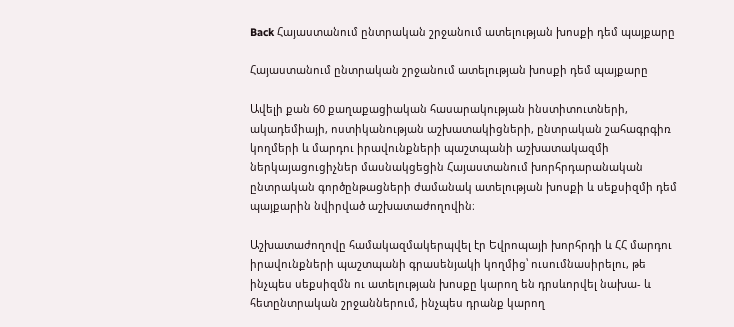Back Հայաստանում ընտրական շրջանում ատելության խոսքի դեմ պայքարը

Հայաստանում ընտրական շրջանում ատելության խոսքի դեմ պայքարը

Ավելի քան 60 քաղաքացիական հասարակության ինստիտուտների, ակադեմիայի, ոստիկանության աշխատակիցների, ընտրական շահագրգիռ կողմերի և մարդու իրավունքների պաշտպանի աշխատակազմի ներկայացուցիչներ մասնակցեցին Հայաստանում խորհրդարանական ընտրական գործընթացների ժամանակ ատելության խոսքի և սեքսիզմի դեմ պայքարին նվիրված աշխատաժողովին։

Աշխատաժողովը համակազմակերպվել էր Եվրոպայի խորհրդի և ՀՀ մարդու իրավունքների պաշտպանի գրասենյակի կողմից՝ ուսումնասիրելու, թե ինչպես սեքսիզմն ու ատելության խոսքը կարող են դրսևորվել նախա- և հետընտրական շրջաններում, ինչպես դրանք կարող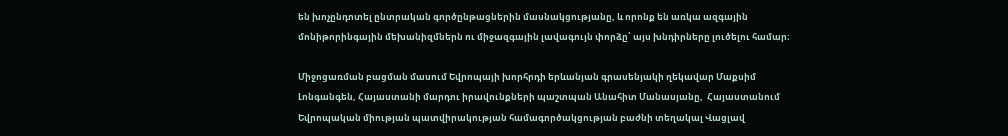են խոչընդոտել ընտրական գործընթացներին մասնակցությանը, և որոնք են առկա ազգային մոնիթորինգային մեխանիզմներն ու միջազգային լավագույն փորձը՝ այս խնդիրները լուծելու համար։

Միջոցառման բացման մասում Եվրոպայի խորհրդի երևանյան գրասենյակի ղեկավար Մաքսիմ Լոնգանգեն, Հայաստանի մարդու իրավունքների պաշտպան Անահիտ Մանասյանը,  Հայաստանում Եվրոպական միության պատվիրակության համագործակցության բաժնի տեղակալ Վացլավ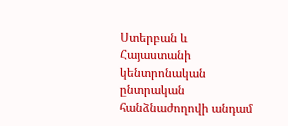Ստերբան և Հայաստանի կենտրոնական ընտրական հանձնաժողովի անդամ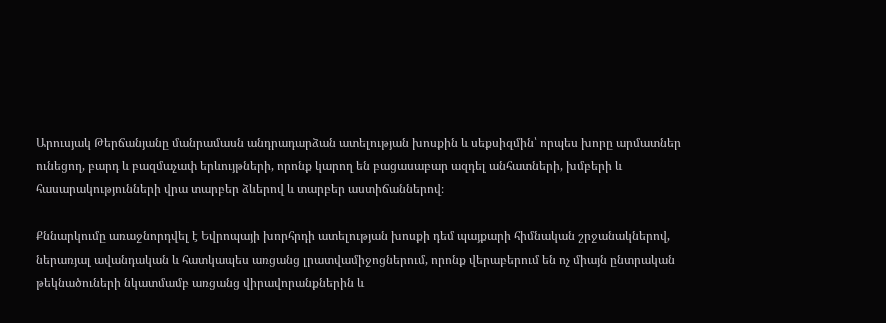Արուսյակ Թերճանյանը մանրամասն անդրադարձան ատելության խոսքին և սեքսիզմին՝ որպես խորը արմատներ ունեցող, բարդ և բազմաչափ երևույթների, որոնք կարող են բացասաբար ազդել անհատների, խմբերի և հասարակությունների վրա տարբեր ձևերով և տարբեր աստիճաններով։

Քննարկումը առաջնորդվել է Եվրոպայի խորհրդի ատելության խոսքի դեմ պայքարի հիմնական շրջանակներով, ներառյալ ավանդական և հատկապես առցանց լրատվամիջոցներում, որոնք վերաբերում են ոչ միայն ընտրական թեկնածուների նկատմամբ առցանց վիրավորանքներին և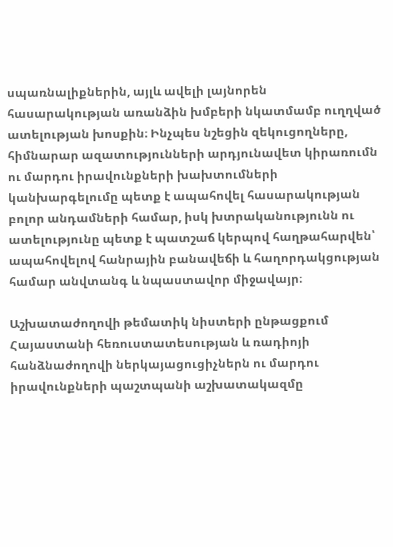սպառնալիքներին, այլև ավելի լայնորեն հասարակության առանձին խմբերի նկատմամբ ուղղված ատելության խոսքին։ Ինչպես նշեցին զեկուցողները, հիմնարար ազատությունների արդյունավետ կիրառումն ու մարդու իրավունքների խախտումների կանխարգելումը պետք է ապահովել հասարակության բոլոր անդամների համար, իսկ խտրականությունն ու ատելությունը պետք է պատշաճ կերպով հաղթահարվեն՝ ապահովելով հանրային բանավեճի և հաղորդակցության համար անվտանգ և նպաստավոր միջավայր։

Աշխատաժողովի թեմատիկ նիստերի ընթացքում Հայաստանի հեռուստատեսության և ռադիոյի հանձնաժողովի ներկայացուցիչներն ու մարդու իրավունքների պաշտպանի աշխատակազմը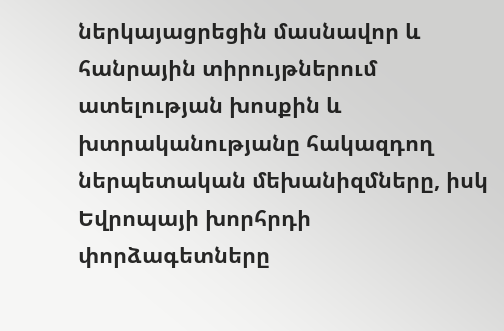ներկայացրեցին մասնավոր և հանրային տիրույթներում ատելության խոսքին և խտրականությանը հակազդող ներպետական մեխանիզմները, իսկ Եվրոպայի խորհրդի փորձագետները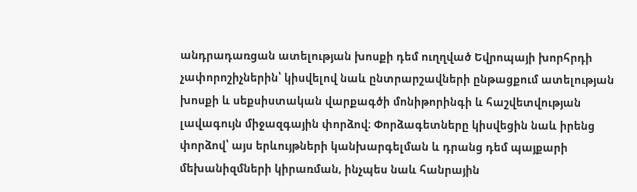անդրադառցան ատելության խոսքի դեմ ուղղված Եվրոպայի խորհրդի չափորոշիչներին՝ կիսվելով նաև ընտրարշավների ընթացքում ատելության խոսքի և սեքսիստական վարքագծի մոնիթորինգի և հաշվետվության լավագույն միջազգային փորձով։ Փորձագետները կիսվեցին նաև իրենց փորձով՝ այս երևույթների կանխարգելման և դրանց դեմ պայքարի մեխանիզմների կիրառման, ինչպես նաև հանրային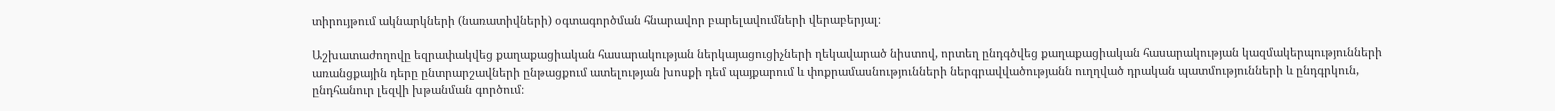տիրույթում ակնարկների (նառատիվների) օգտագործման հնարավոր բարելավումների վերաբերյալ։

Աշխատաժողովը եզրափակվեց քաղաքացիական հասարակության ներկայացուցիչների ղեկավարած նիստով, որտեղ ընդգծվեց քաղաքացիական հասարակության կազմակերպությունների առանցքային դերը ընտրարշավների ընթացքում ատելության խոսքի դեմ պայքարում և փոքրամասնությունների ներգրավվածությանն ուղղված դրական պատմությունների և ընդգրկուն, ընդհանուր լեզվի խթանման գործում։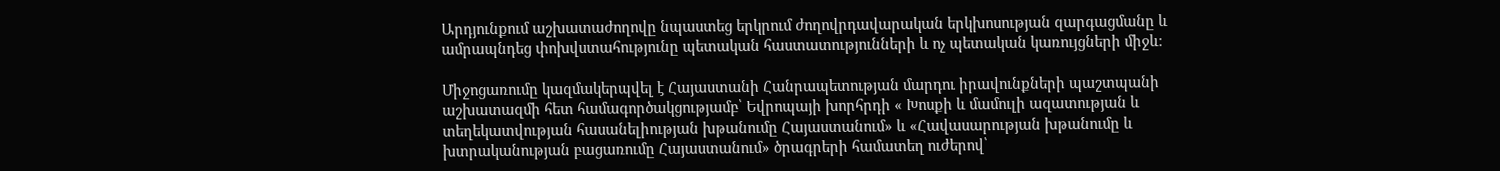Արդյունքում աշխատաժողովը նպաստեց երկրում ժողովրդավարական երկխոսության զարգացմանը և ամրապնդեց փոխվստահությունը պետական հաստատությունների և ոչ պետական կառույցների միջև։

Միջոցառումը կազմակերպվել է Հայաստանի Հանրապետության մարդու իրավունքների պաշտպանի աշխատազմի հետ համագործակցությամբ՝ Եվրոպայի խորհրդի « Խոսքի և մամուլի ազատության և տեղեկատվության հասանելիության խթանումը Հայաստանում» և «Հավասարության խթանումը և խտրականության բացառումը Հայաստանում» ծրագրերի համատեղ ուժերով՝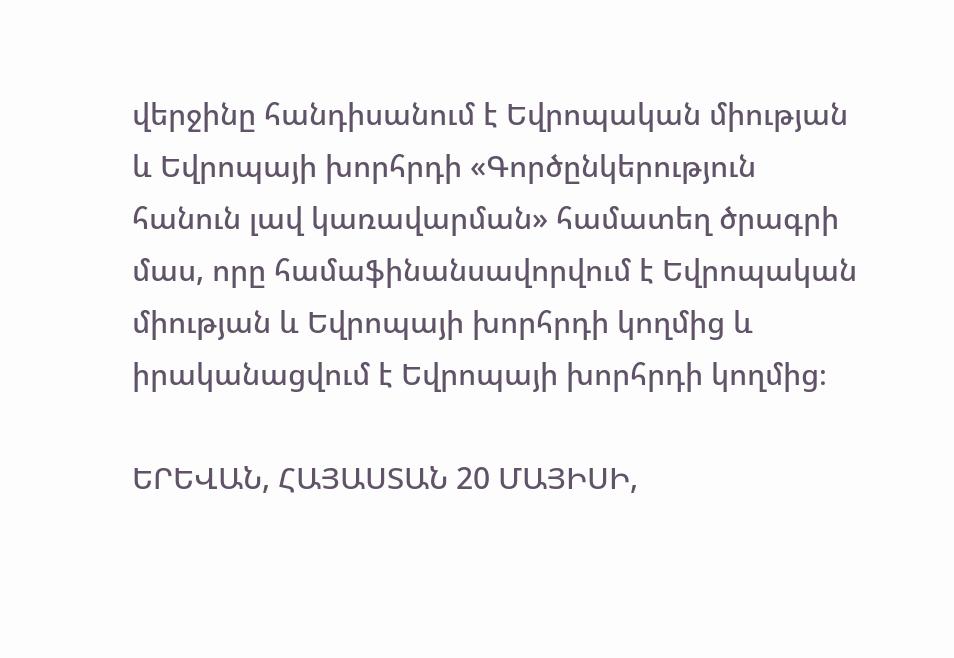վերջինը հանդիսանում է Եվրոպական միության և Եվրոպայի խորհրդի «Գործընկերություն հանուն լավ կառավարման» համատեղ ծրագրի մաս, որը համաֆինանսավորվում է Եվրոպական միության և Եվրոպայի խորհրդի կողմից և իրականացվում է Եվրոպայի խորհրդի կողմից։

ԵՐԵՎԱՆ, ՀԱՅԱՍՏԱՆ 20 ՄԱՅԻՍԻ,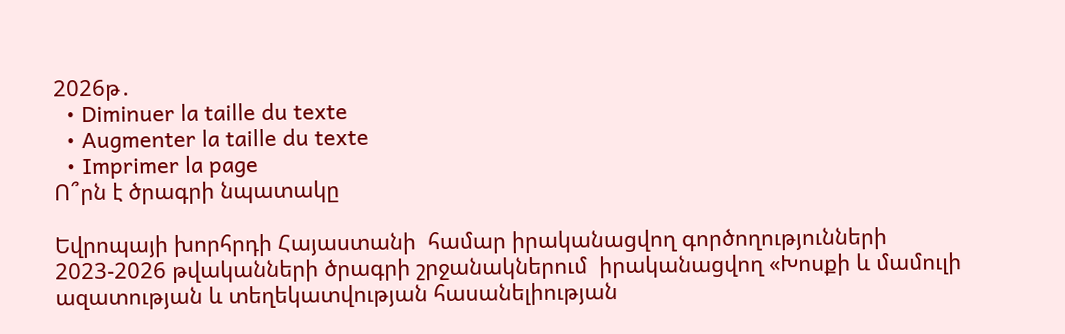2026թ․
  • Diminuer la taille du texte
  • Augmenter la taille du texte
  • Imprimer la page
Ո՞րն է ծրագրի նպատակը

Եվրոպայի խորհրդի Հայաստանի  համար իրականացվող գործողությունների 2023-2026 թվականների ծրագրի շրջանակներում  իրականացվող «Խոսքի և մամուլի ազատության և տեղեկատվության հասանելիության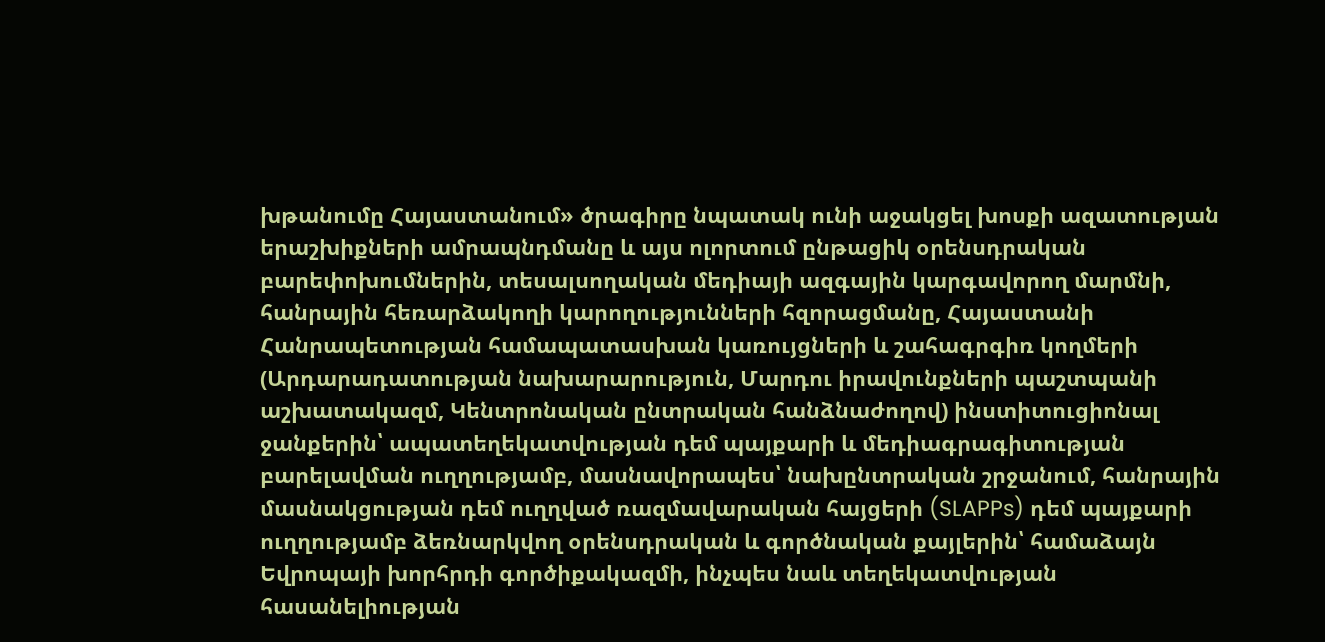խթանումը Հայաստանում» ծրագիրը նպատակ ունի աջակցել խոսքի ազատության երաշխիքների ամրապնդմանը և այս ոլորտում ընթացիկ օրենսդրական բարեփոխումներին, տեսալսողական մեդիայի ազգային կարգավորող մարմնի, հանրային հեռարձակողի կարողությունների հզորացմանը, Հայաստանի Հանրապետության համապատասխան կառույցների և շահագրգիռ կողմերի (Արդարադատության նախարարություն, Մարդու իրավունքների պաշտպանի աշխատակազմ, Կենտրոնական ընտրական հանձնաժողով) ինստիտուցիոնալ ջանքերին՝ ապատեղեկատվության դեմ պայքարի և մեդիագրագիտության բարելավման ուղղությամբ, մասնավորապես՝ նախընտրական շրջանում, հանրային մասնակցության դեմ ուղղված ռազմավարական հայցերի (SLAPPs) դեմ պայքարի ուղղությամբ ձեռնարկվող օրենսդրական և գործնական քայլերին՝ համաձայն Եվրոպայի խորհրդի գործիքակազմի, ինչպես նաև տեղեկատվության հասանելիության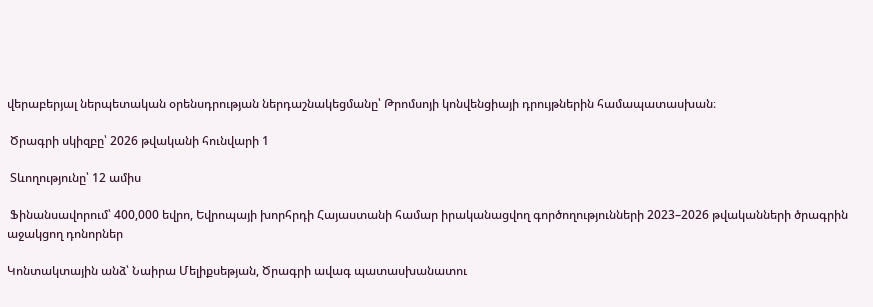վերաբերյալ ներպետական օրենսդրության ներդաշնակեցմանը՝ Թրոմսոյի կոնվենցիայի դրույթներին համապատասխան։

 Ծրագրի սկիզբը՝ 2026 թվականի հունվարի 1

 Տևողությունը՝ 12 ամիս

 Ֆինանսավորում՝ 400,000 եվրո, Եվրոպայի խորհրդի Հայաստանի համար իրականացվող գործողությունների 2023–2026 թվականների ծրագրին աջակցող դոնորներ

Կոնտակտային անձ՝ Նաիրա Մելիքսեթյան, Ծրագրի ավագ պատասխանատու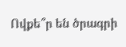Ովքե՞ր են ծրագրի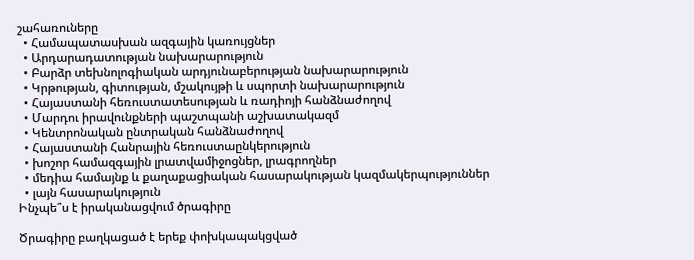շահառուները
  • Համապատասխան ազգային կառույցներ
  • Արդարադատության նախարարություն
  • Բարձր տեխնոլոգիական արդյունաբերության նախարարություն
  • Կրթության, գիտության, մշակույթի և սպորտի նախարարություն
  • Հայաստանի հեռուստատեսության և ռադիոյի հանձնաժողով
  • Մարդու իրավունքների պաշտպանի աշխատակազմ
  • Կենտրոնական ընտրական հանձնաժողով
  • Հայաստանի Հանրային հեռուստաընկերություն
  • խոշոր համազգային լրատվամիջոցներ, լրագրողներ
  • մեդիա համայնք և քաղաքացիական հասարակության կազմակերպություններ
  • լայն հասարակություն
Ինչպե՞ս է իրականացվում ծրագիրը

Ծրագիրը բաղկացած է երեք փոխկապակցված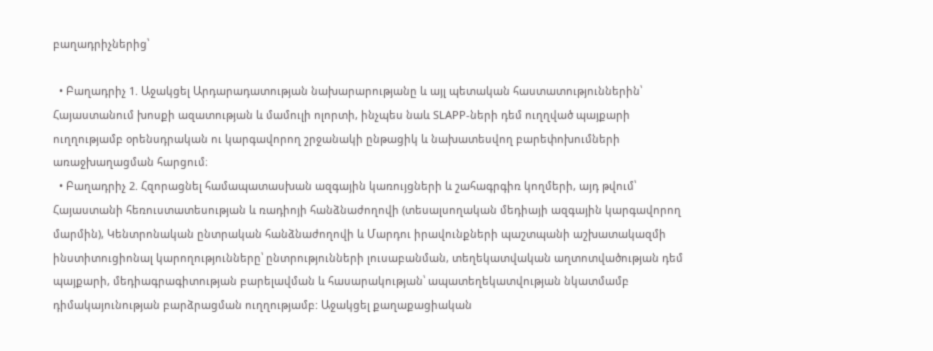բաղադրիչներից՝

  • Բաղադրիչ 1. Աջակցել Արդարադատության նախարարությանը և այլ պետական հաստատություններին՝ Հայաստանում խոսքի ազատության և մամուլի ոլորտի, ինչպես նաև SLAPP-ների դեմ ուղղված պայքարի ուղղությամբ օրենսդրական ու կարգավորող շրջանակի ընթացիկ և նախատեսվող բարեփոխումների առաջխաղացման հարցում։
  • Բաղադրիչ 2. Հզորացնել համապատասխան ազգային կառույցների և շահագրգիռ կողմերի, այդ թվում՝ Հայաստանի հեռուստատեսության և ռադիոյի հանձնաժողովի (տեսալսողական մեդիայի ազգային կարգավորող մարմին), Կենտրոնական ընտրական հանձնաժողովի և Մարդու իրավունքների պաշտպանի աշխատակազմի ինստիտուցիոնալ կարողությունները՝ ընտրությունների լուսաբանման, տեղեկատվական աղտոտվածության դեմ պայքարի, մեդիագրագիտության բարելավման և հասարակության՝ ապատեղեկատվության նկատմամբ դիմակայունության բարձրացման ուղղությամբ: Աջակցել քաղաքացիական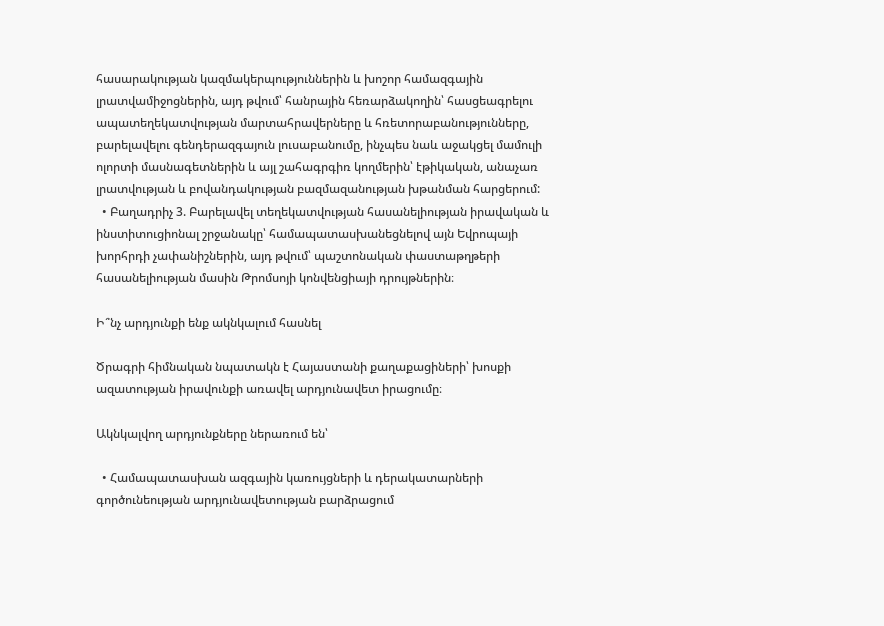հասարակության կազմակերպություններին և խոշոր համազգային լրատվամիջոցներին, այդ թվում՝ հանրային հեռարձակողին՝ հասցեագրելու ապատեղեկատվության մարտահրավերները և հռետորաբանությունները, բարելավելու գենդերազգայուն լուսաբանումը, ինչպես նաև աջակցել մամուլի ոլորտի մասնագետներին և այլ շահագրգիռ կողմերին՝ էթիկական, անաչառ լրատվության և բովանդակության բազմազանության խթանման հարցերում:
  • Բաղադրիչ 3. Բարելավել տեղեկատվության հասանելիության իրավական և ինստիտուցիոնալ շրջանակը՝ համապատասխանեցնելով այն Եվրոպայի խորհրդի չափանիշներին, այդ թվում՝ պաշտոնական փաստաթղթերի հասանելիության մասին Թրոմսոյի կոնվենցիայի դրույթներին։

Ի՞նչ արդյունքի ենք ակնկալում հասնել

Ծրագրի հիմնական նպատակն է Հայաստանի քաղաքացիների՝ խոսքի  ազատության իրավունքի առավել արդյունավետ իրացումը։

Ակնկալվող արդյունքները ներառում են՝

  • Համապատասխան ազգային կառույցների և դերակատարների գործունեության արդյունավետության բարձրացում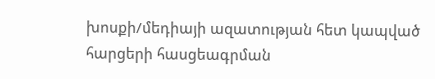խոսքի/մեդիայի ազատության հետ կապված հարցերի հասցեագրման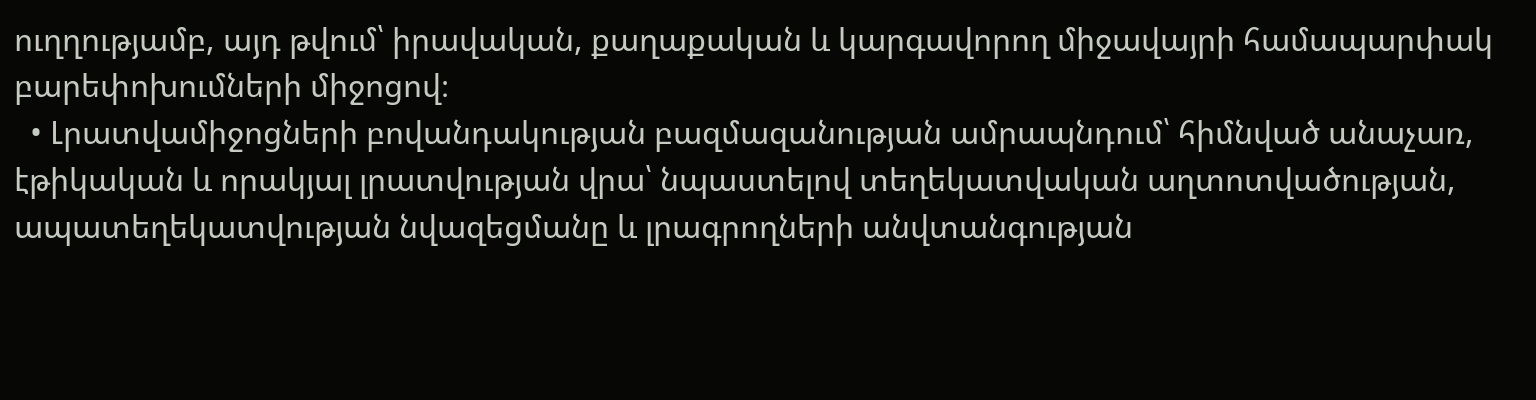ուղղությամբ, այդ թվում՝ իրավական, քաղաքական և կարգավորող միջավայրի համապարփակ բարեփոխումների միջոցով։
  • Լրատվամիջոցների բովանդակության բազմազանության ամրապնդում՝ հիմնված անաչառ, էթիկական և որակյալ լրատվության վրա՝ նպաստելով տեղեկատվական աղտոտվածության, ապատեղեկատվության նվազեցմանը և լրագրողների անվտանգության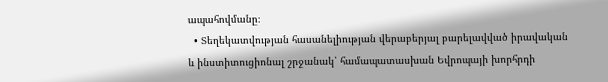ապահովմանը։
  • Տեղեկատվության հասանելիության վերաբերյալ բարելավված իրավական և ինստիտուցիոնալ շրջանակ՝ համապատասխան Եվրոպայի խորհրդի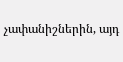չափանիշներին, այդ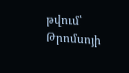թվում՝ Թրոմսոյի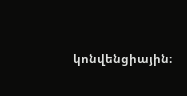կոնվենցիային։